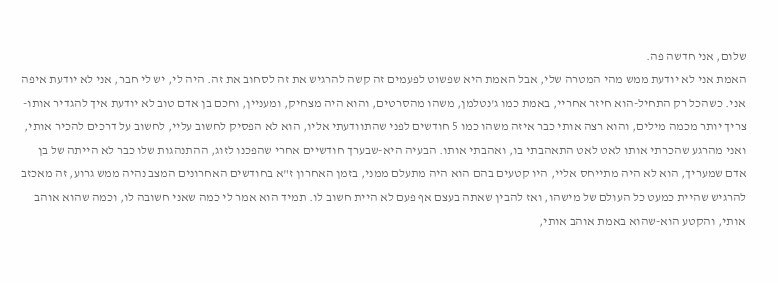שלום, אני חדשה פה.
האמת אני לא יודעת ממש מהי המטרה שלי, אבל האמת היא שפשוט לפעמים זה קשה להרגיש את זה לסחוב את זה. היה לי, יש לי חבר, אני לא יודעת איפה אני. כשהכל רק התחיל-הוא חיזר אחריי, באמת כמו ג'נטלמן, משהו מהסרטים, והוא היה מצחיק, ומעניין, וחכם בן אדם טוב לא יודעת איך להגדיר אותו-צריך יותר מכמה מילים, והוא רצה אותי כבר איזה משהו כמו 5 חודשים לפני שהתוודעתי אליו, הוא לא הפסיק לחשוב עליי, לחשוב על דרכים להכיר אותי, ואני מהרגע שהכרתי אותו לאט לאט התאהבתי בו, ואהבתי אותו. הבעיה היא-שבערך חודשיים אחרי שהפכנו לזוג, ההתנהגות שלו כבר לא הייתה של בן אדם שמעריך, הוא לא היה מתייחס אליי, היו קטעים בהם הוא היה מתעלם ממני, בזמן האחרון ז"א בחודשים האחרונים המצב נהיה ממש גרוע, זה מאכזב להרגיש שהיית כמעט כל העולם של מישהו, ואז להבין שאתה בעצם אף פעם לא היית חשוב לו. תמיד הוא אמר לי כמה שאני חשובה לו, וכמה שהוא אוהב אותי, והקטע הוא-שהוא באמת אוהב אותי,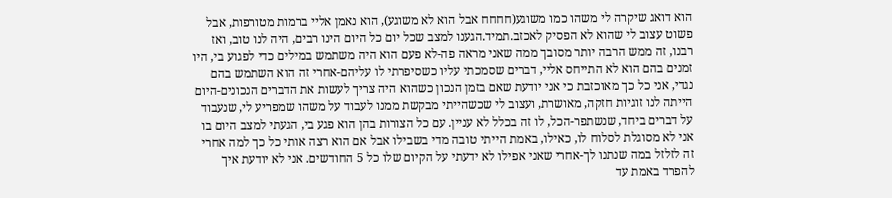הוא דואג שיקרה לי משהו כמו משוגע(חחחח אבל הוא לא משוגע), הוא נאמן אליי ברמות מטורפות, אבל פשוט עצוב לי שהוא לא הפסיק לאכזב.תמיד.הגענו למצב שכל יום כל היום הינו רבים, היה לנו טוב, ואז רבנו, זה ממש הרבה יותר מסובך ממה שאני מראה פה-לא פעם הוא היה משתמש במילים כדי לפגוע בי, היו זמנים בהם הוא לא התייחס אליי, דברים שסמכתי עליו כשסיפרתי לו עליהם-אחרי זה הוא השתמש בהם נגדי, אני כל כך מאוכזבת כי אני יודעת שאם בזמן הנכון כשהוא היה צריך לעשות את הדברים הנכונים-היום הייתה לנו זוגיות חזקה, מאושרת, ועצוב לי שכשהייתי מבקשת ממנו לעבוד על משהו שמפריע לי, שנעבוד על דברים ביחד, שנשתפר-הכל, לו זה בכלל לא עניין. עם כל הצורות בהן הוא פגע בי, הגעתי למצב היום בו אני לא מסוגלת לסלוח לו, כאילו, באמת הייתי טובה מדי בשבילו אבל אם הוא רצה אותי כל כך למה אחרי זה לזלזל במה שנתנו לך-אחרי שאני אפילו לא ידעתי על הקיום שלו כל 5 החודשים. אני לא יודעת איך להפרד באמת עד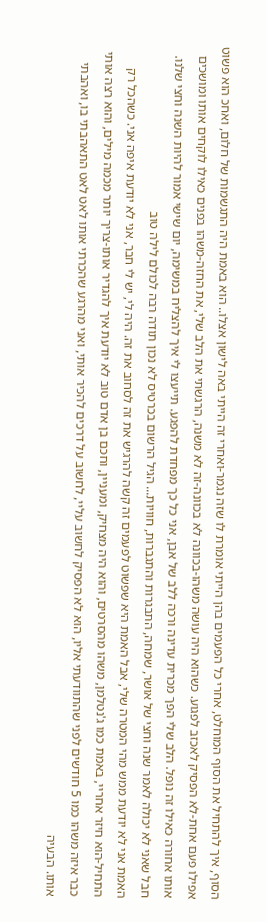הסוף, איך להתחיל את הסוף המוחלט, אחרי כל הפעמים בהן הייתי אומרת לו שזה נגמר-ואחרי זה הייתי באה לישון אצלו.. הוא באמת היה התגשמות של חלום, ואחכ הוא פשוט אפילו פעם אחת-לא הפסיק לאכזב לפגוע. כשהוא היה עושה משהו-בכוונה לא בכוונה-זה לא משנה, הרגשתי את הלב שלי, את החזה-משהו בפנים כאילו לוקחים אותו ומושכים אותו אחורה כאילו זה נופל. הלב שלי הפך מכרית עדינה ורכה ללב של אבן, אני כל כך מפחדת להפגע. תייעצו לי איך להצליח במשימה, יום שישי אמור להיות השנה וחצי שלנו. חבל שאני לא יכולה לאמר שנה וחצי של אושר, שמחה, התבגרות והתגברות, חוויות... הגיל הרשום בכרטיס לא נכון תודה רבה לכולם לילה טוב
האמת אני לא יודעת ממש מהי המטרה שלי, אבל האמת היא שפשוט לפעמים זה קשה להרגיש את זה לסחוב את זה. היה לי, יש לי חבר, אני לא יודעת איפה אני. כשהכל רק התחיל-הוא חיזר אחריי, באמת כמו ג'נטלמן, משהו מהסרטים, והוא היה מצחיק, ומעניין, וחכם בן אדם טוב לא יודעת איך להגדיר אותו-צריך יותר מכמה מילים, והוא רצה אותי כבר איזה משהו כמו 5 חודשים לפני שהתוודעתי אליו, הוא לא הפסיק לחשוב עליי, לחשוב על דרכים להכיר אותי, ואני מהרגע שהכרתי אותו לאט לאט התאהבתי בו, ואהבתי אותו. הבעיה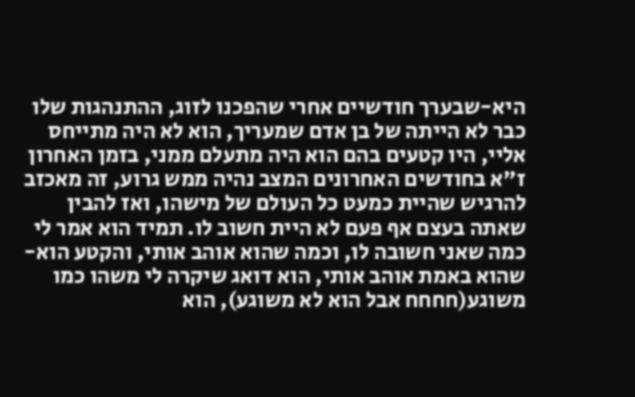היא-שבערך חודשיים אחרי שהפכנו לזוג, ההתנהגות שלו כבר לא הייתה של בן אדם שמעריך, הוא לא היה מתייחס אליי, היו קטעים בהם הוא היה מתעלם ממני, בזמן האחרון ז"א בחודשים האחרונים המצב נהיה ממש גרוע, זה מאכזב להרגיש שהיית כמעט כל העולם של מישהו, ואז להבין שאתה בעצם אף פעם לא היית חשוב לו. תמיד הוא אמר לי כמה שאני חשובה לו, וכמה שהוא אוהב אותי, והקטע הוא-שהוא באמת אוהב אותי, הוא דואג שיקרה לי משהו כמו משוגע(חחחח אבל הוא לא משוגע), הוא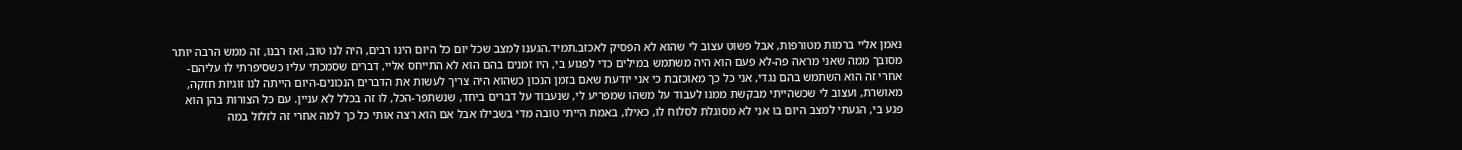נאמן אליי ברמות מטורפות, אבל פשוט עצוב לי שהוא לא הפסיק לאכזב.תמיד.הגענו למצב שכל יום כל היום הינו רבים, היה לנו טוב, ואז רבנו, זה ממש הרבה יותר מסובך ממה שאני מראה פה-לא פעם הוא היה משתמש במילים כדי לפגוע בי, היו זמנים בהם הוא לא התייחס אליי, דברים שסמכתי עליו כשסיפרתי לו עליהם-אחרי זה הוא השתמש בהם נגדי, אני כל כך מאוכזבת כי אני יודעת שאם בזמן הנכון כשהוא היה צריך לעשות את הדברים הנכונים-היום הייתה לנו זוגיות חזקה, מאושרת, ועצוב לי שכשהייתי מבקשת ממנו לעבוד על משהו שמפריע לי, שנעבוד על דברים ביחד, שנשתפר-הכל, לו זה בכלל לא עניין. עם כל הצורות בהן הוא פגע בי, הגעתי למצב היום בו אני לא מסוגלת לסלוח לו, כאילו, באמת הייתי טובה מדי בשבילו אבל אם הוא רצה אותי כל כך למה אחרי זה לזלזל במה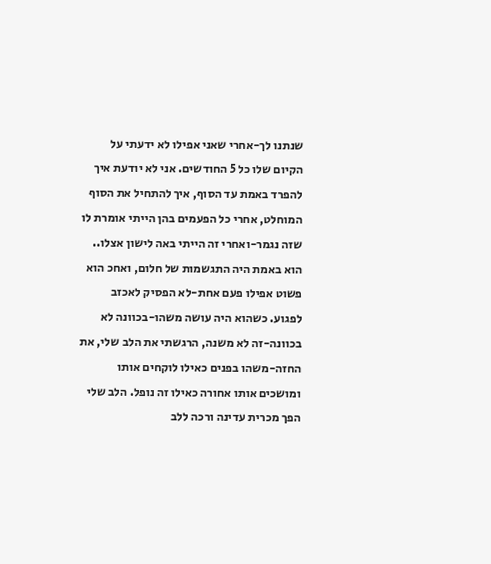שנתנו לך-אחרי שאני אפילו לא ידעתי על הקיום שלו כל 5 החודשים. אני לא יודעת איך להפרד באמת עד הסוף, איך להתחיל את הסוף המוחלט, אחרי כל הפעמים בהן הייתי אומרת לו שזה נגמר-ואחרי זה הייתי באה לישון אצלו.. הוא באמת היה התגשמות של חלום, ואחכ הוא פשוט אפילו פעם אחת-לא הפסיק לאכזב לפגוע. כשהוא היה עושה משהו-בכוונה לא בכוונה-זה לא משנה, הרגשתי את הלב שלי, את החזה-משהו בפנים כאילו לוקחים אותו ומושכים אותו אחורה כאילו זה נופל. הלב שלי הפך מכרית עדינה ורכה ללב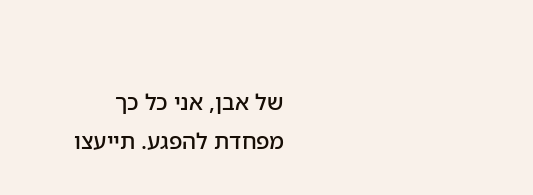של אבן, אני כל כך מפחדת להפגע. תייעצו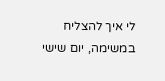לי איך להצליח במשימה, יום שישי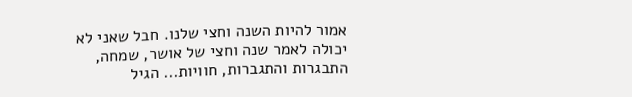אמור להיות השנה וחצי שלנו. חבל שאני לא יכולה לאמר שנה וחצי של אושר, שמחה, התבגרות והתגברות, חוויות... הגיל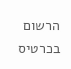הרשום בכרטיס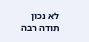לא נכון תודה רבה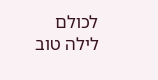לכולם לילה טוב